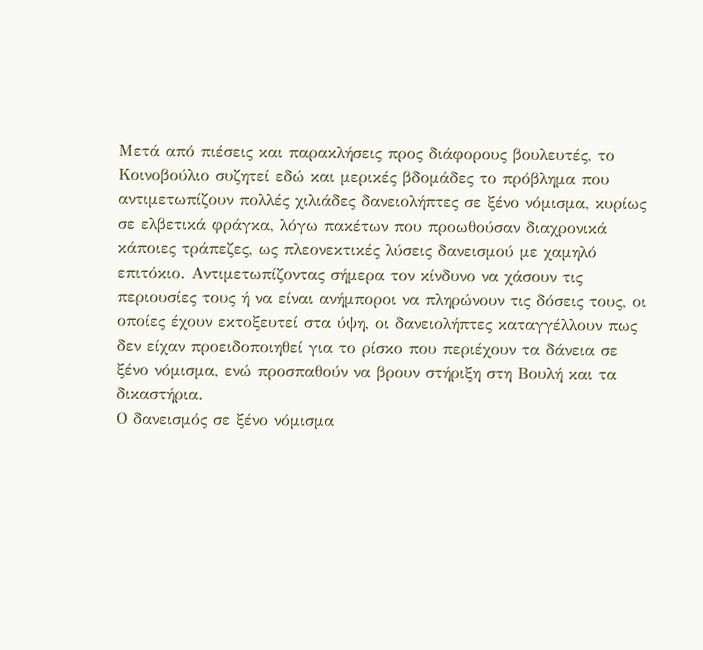Μετά από πιέσεις και παρακλήσεις προς διάφορους βουλευτές, το Κοινοβούλιο συζητεί εδώ και μερικές βδομάδες το πρόβλημα που αντιμετωπίζουν πολλές χιλιάδες δανειολήπτες σε ξένο νόμισμα, κυρίως σε ελβετικά φράγκα, λόγω πακέτων που προωθούσαν διαχρονικά κάποιες τράπεζες, ως πλεονεκτικές λύσεις δανεισμού με χαμηλό επιτόκιο. Αντιμετωπίζοντας σήμερα τον κίνδυνο να χάσουν τις περιουσίες τους ή να είναι ανήμποροι να πληρώνουν τις δόσεις τους, οι οποίες έχουν εκτοξευτεί στα ύψη, οι δανειολήπτες καταγγέλλουν πως δεν είχαν προειδοποιηθεί για το ρίσκο που περιέχουν τα δάνεια σε ξένο νόμισμα, ενώ προσπαθούν να βρουν στήριξη στη Βουλή και τα δικαστήρια.
Ο δανεισμός σε ξένο νόμισμα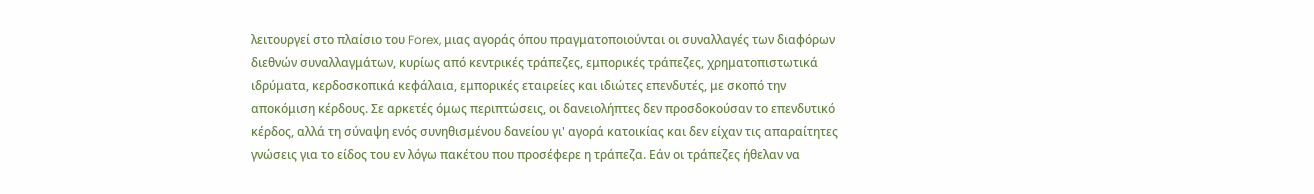λειτουργεί στο πλαίσιο του Forex, μιας αγοράς όπου πραγματοποιούνται οι συναλλαγές των διαφόρων διεθνών συναλλαγμάτων, κυρίως από κεντρικές τράπεζες, εμπορικές τράπεζες, χρηματοπιστωτικά ιδρύματα, κερδοσκοπικά κεφάλαια, εμπορικές εταιρείες και ιδιώτες επενδυτές, με σκοπό την αποκόμιση κέρδους. Σε αρκετές όμως περιπτώσεις, οι δανειολήπτες δεν προσδοκούσαν το επενδυτικό κέρδος, αλλά τη σύναψη ενός συνηθισμένου δανείου γι' αγορά κατοικίας και δεν είχαν τις απαραίτητες γνώσεις για το είδος του εν λόγω πακέτου που προσέφερε η τράπεζα. Εάν οι τράπεζες ήθελαν να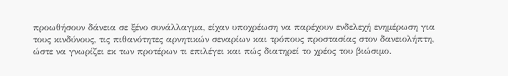προωθήσουν δάνεια σε ξένο συνάλλαγμα, είχαν υποχρέωση να παρέχουν ενδελεχή ενημέρωση για τους κινδύνους, τις πιθανότητες αρνητικών σεναρίων και τρόπους προστασίας στον δανειολήπτη, ώστε να γνωρίζει εκ των προτέρων τι επιλέγει και πώς διατηρεί το χρέος του βιώσιμο.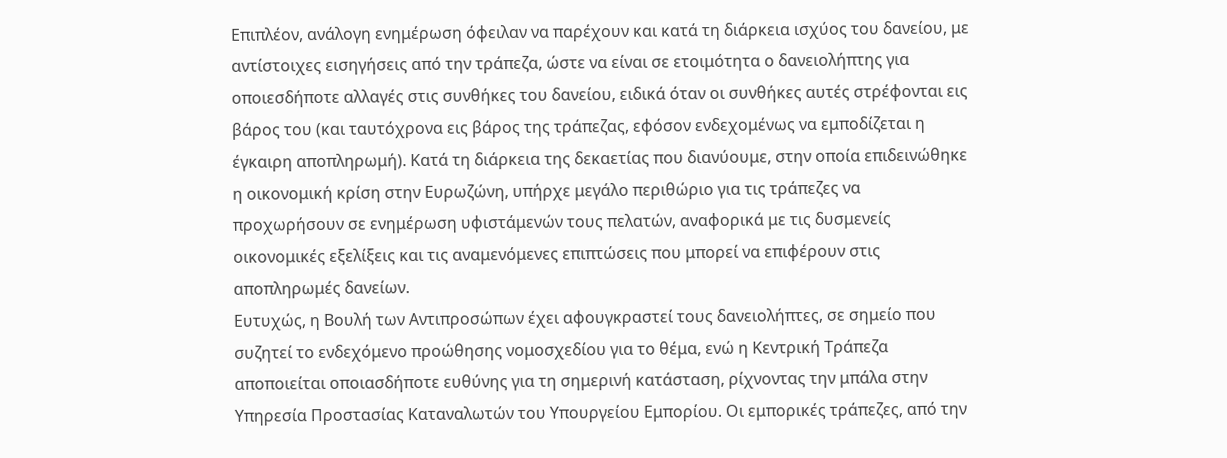Επιπλέον, ανάλογη ενημέρωση όφειλαν να παρέχουν και κατά τη διάρκεια ισχύος του δανείου, με αντίστοιχες εισηγήσεις από την τράπεζα, ώστε να είναι σε ετοιμότητα ο δανειολήπτης για οποιεσδήποτε αλλαγές στις συνθήκες του δανείου, ειδικά όταν οι συνθήκες αυτές στρέφονται εις βάρος του (και ταυτόχρονα εις βάρος της τράπεζας, εφόσον ενδεχομένως να εμποδίζεται η έγκαιρη αποπληρωμή). Κατά τη διάρκεια της δεκαετίας που διανύουμε, στην οποία επιδεινώθηκε η οικονομική κρίση στην Ευρωζώνη, υπήρχε μεγάλο περιθώριο για τις τράπεζες να προχωρήσουν σε ενημέρωση υφιστάμενών τους πελατών, αναφορικά με τις δυσμενείς οικονομικές εξελίξεις και τις αναμενόμενες επιπτώσεις που μπορεί να επιφέρουν στις αποπληρωμές δανείων.
Ευτυχώς, η Βουλή των Αντιπροσώπων έχει αφουγκραστεί τους δανειολήπτες, σε σημείο που συζητεί το ενδεχόμενο προώθησης νομοσχεδίου για το θέμα, ενώ η Κεντρική Τράπεζα αποποιείται οποιασδήποτε ευθύνης για τη σημερινή κατάσταση, ρίχνοντας την μπάλα στην Υπηρεσία Προστασίας Καταναλωτών του Υπουργείου Εμπορίου. Οι εμπορικές τράπεζες, από την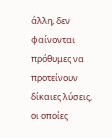άλλη, δεν φαίνονται πρόθυμες να προτείνουν δίκαιες λύσεις, οι οποίες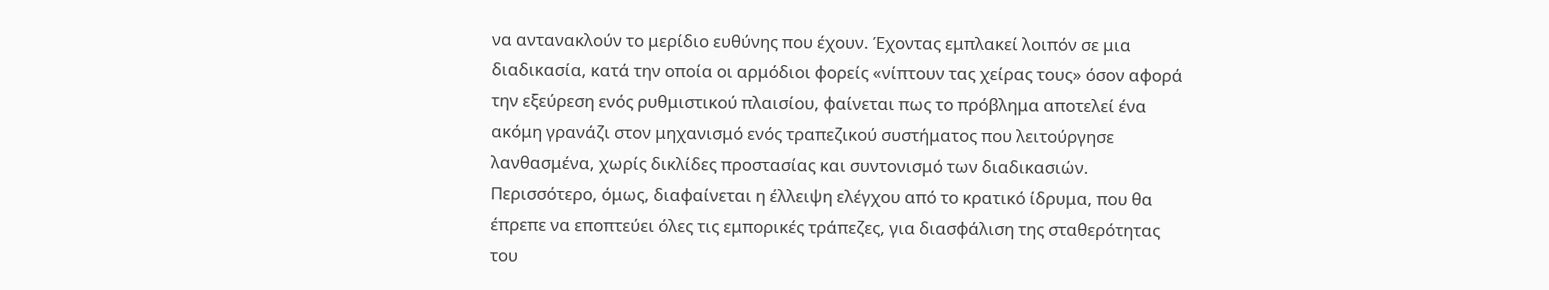να αντανακλούν το μερίδιο ευθύνης που έχουν. Έχοντας εμπλακεί λοιπόν σε μια διαδικασία, κατά την οποία οι αρμόδιοι φορείς «νίπτουν τας χείρας τους» όσον αφορά την εξεύρεση ενός ρυθμιστικού πλαισίου, φαίνεται πως το πρόβλημα αποτελεί ένα ακόμη γρανάζι στον μηχανισμό ενός τραπεζικού συστήματος που λειτούργησε λανθασμένα, χωρίς δικλίδες προστασίας και συντονισμό των διαδικασιών. Περισσότερο, όμως, διαφαίνεται η έλλειψη ελέγχου από το κρατικό ίδρυμα, που θα έπρεπε να εποπτεύει όλες τις εμπορικές τράπεζες, για διασφάλιση της σταθερότητας του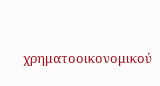χρηματοοικονομικού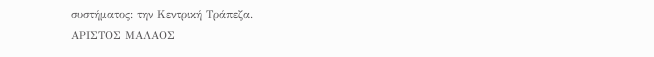συστήματος: την Κεντρική Τράπεζα.
ΑΡΙΣΤΟΣ ΜΑΛΑΟΣ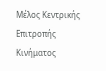Μέλος Κεντρικής Επιτροπής
Κινήματος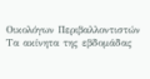Οικολόγων Περιβαλλοντιστών
Τα ακίνητα της εβδομάδας